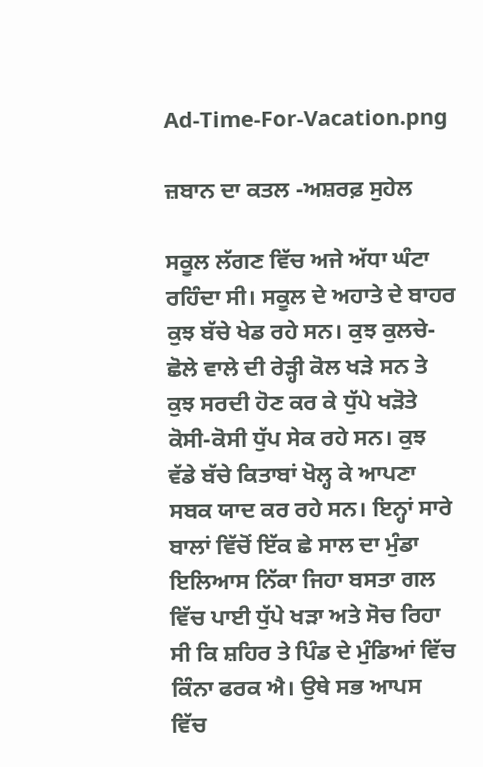Ad-Time-For-Vacation.png

ਜ਼ਬਾਨ ਦਾ ਕਤਲ -ਅਸ਼ਰਫ਼ ਸੁਹੇਲ

ਸਕੂਲ ਲੱਗਣ ਵਿੱਚ ਅਜੇ ਅੱਧਾ ਘੰਟਾ ਰਹਿੰਦਾ ਸੀ। ਸਕੂਲ ਦੇ ਅਹਾਤੇ ਦੇ ਬਾਹਰ ਕੁਝ ਬੱਚੇ ਖੇਡ ਰਹੇ ਸਨ। ਕੁਝ ਕੁਲਚੇ-ਛੋਲੇ ਵਾਲੇ ਦੀ ਰੇੜ੍ਹੀ ਕੋਲ ਖੜੇ ਸਨ ਤੇ ਕੁਝ ਸਰਦੀ ਹੋਣ ਕਰ ਕੇ ਧੁੱਪੇ ਖੜੋਤੇ ਕੋਸੀ-ਕੋਸੀ ਧੁੱਪ ਸੇਕ ਰਹੇ ਸਨ। ਕੁਝ ਵੱਡੇ ਬੱਚੇ ਕਿਤਾਬਾਂ ਖੋਲ੍ਹ ਕੇ ਆਪਣਾ ਸਬਕ ਯਾਦ ਕਰ ਰਹੇ ਸਨ। ਇਨ੍ਹਾਂ ਸਾਰੇ ਬਾਲਾਂ ਵਿੱਚੋਂ ਇੱਕ ਛੇ ਸਾਲ ਦਾ ਮੁੰਡਾ ਇਲਿਆਸ ਨਿੱਕਾ ਜਿਹਾ ਬਸਤਾ ਗਲ ਵਿੱਚ ਪਾਈ ਧੁੱਪੇ ਖੜਾ ਅਤੇ ਸੋਚ ਰਿਹਾ ਸੀ ਕਿ ਸ਼ਹਿਰ ਤੇ ਪਿੰਡ ਦੇ ਮੁੰਡਿਆਂ ਵਿੱਚ ਕਿੰਨਾ ਫਰਕ ਐ। ਉਥੇ ਸਭ ਆਪਸ ਵਿੱਚ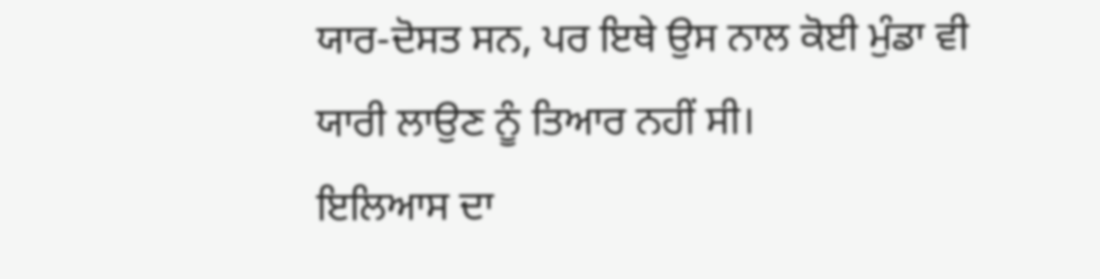ਯਾਰ-ਦੋਸਤ ਸਨ, ਪਰ ਇਥੇ ਉਸ ਨਾਲ ਕੋਈ ਮੁੰਡਾ ਵੀ ਯਾਰੀ ਲਾਉਣ ਨੂੰ ਤਿਆਰ ਨਹੀਂ ਸੀ।
ਇਲਿਆਸ ਦਾ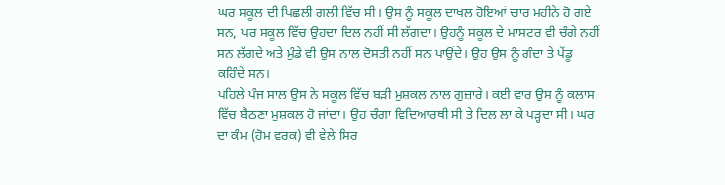ਘਰ ਸਕੂਲ ਦੀ ਪਿਛਲੀ ਗਲੀ ਵਿੱਚ ਸੀ। ਉਸ ਨੂੰ ਸਕੂਲ ਦਾਖਲ ਹੋਇਆਂ ਚਾਰ ਮਹੀਨੇ ਹੋ ਗਏ ਸਨ, ਪਰ ਸਕੂਲ ਵਿੱਚ ਉਹਦਾ ਦਿਲ ਨਹੀਂ ਸੀ ਲੱਗਦਾ। ਉਹਨੂੰ ਸਕੂਲ ਦੇ ਮਾਸਟਰ ਵੀ ਚੰਗੇ ਨਹੀਂ ਸਨ ਲੱਗਦੇ ਅਤੇ ਮੁੰਡੇ ਵੀ ਉਸ ਨਾਲ ਦੋਸਤੀ ਨਹੀਂ ਸਨ ਪਾਉਂਦੇ। ਉਹ ਉਸ ਨੂੰ ਗੰਦਾ ਤੇ ਪੇਂਡੂ ਕਹਿੰਦੇ ਸਨ।
ਪਹਿਲੇ ਪੰਜ ਸਾਲ ਉਸ ਨੇ ਸਕੂਲ ਵਿੱਚ ਬੜੀ ਮੁਸ਼ਕਲ ਨਾਲ ਗੁਜ਼ਾਰੇ। ਕਈ ਵਾਰ ਉਸ ਨੂੰ ਕਲਾਸ ਵਿੱਚ ਬੈਠਣਾ ਮੁਸ਼ਕਲ ਹੋ ਜਾਂਦਾ। ਉਹ ਚੰਗਾ ਵਿਦਿਆਰਥੀ ਸੀ ਤੇ ਦਿਲ ਲਾ ਕੇ ਪੜ੍ਹਦਾ ਸੀ। ਘਰ ਦਾ ਕੰਮ (ਹੋਮ ਵਰਕ) ਵੀ ਵੇਲੇ ਸਿਰ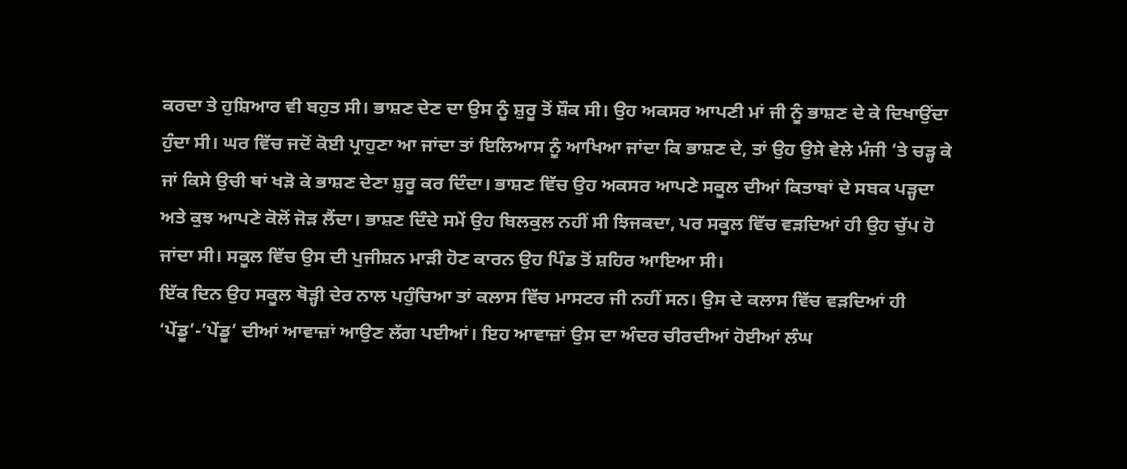ਕਰਦਾ ਤੇ ਹੁਸ਼ਿਆਰ ਵੀ ਬਹੁਤ ਸੀ। ਭਾਸ਼ਣ ਦੇਣ ਦਾ ਉਸ ਨੂੰ ਸ਼ੁਰੂ ਤੋਂ ਸ਼ੌਕ ਸੀ। ਉਹ ਅਕਸਰ ਆਪਣੀ ਮਾਂ ਜੀ ਨੂੰ ਭਾਸ਼ਣ ਦੇ ਕੇ ਦਿਖਾਉਂਦਾ ਹੁੰਦਾ ਸੀ। ਘਰ ਵਿੱਚ ਜਦੋਂ ਕੋਈ ਪ੍ਰਾਹੁਣਾ ਆ ਜਾਂਦਾ ਤਾਂ ਇਲਿਆਸ ਨੂੰ ਆਖਿਆ ਜਾਂਦਾ ਕਿ ਭਾਸ਼ਣ ਦੇ, ਤਾਂ ਉਹ ਉਸੇ ਵੇਲੇ ਮੰਜੀ ‘ਤੇ ਚੜ੍ਹ ਕੇ ਜਾਂ ਕਿਸੇ ਉਚੀ ਥਾਂ ਖੜੋ ਕੇ ਭਾਸ਼ਣ ਦੇਣਾ ਸ਼ੁਰੂ ਕਰ ਦਿੰਦਾ। ਭਾਸ਼ਣ ਵਿੱਚ ਉਹ ਅਕਸਰ ਆਪਣੇ ਸਕੂਲ ਦੀਆਂ ਕਿਤਾਬਾਂ ਦੇ ਸਬਕ ਪੜ੍ਹਦਾ ਅਤੇ ਕੁਝ ਆਪਣੇ ਕੋਲੋਂ ਜੋੜ ਲੈਂਦਾ। ਭਾਸ਼ਣ ਦਿੰਦੇ ਸਮੇਂ ਉਹ ਬਿਲਕੁਲ ਨਹੀਂ ਸੀ ਝਿਜਕਦਾ, ਪਰ ਸਕੂਲ ਵਿੱਚ ਵੜਦਿਆਂ ਹੀ ਉਹ ਚੁੱਪ ਹੋ ਜਾਂਦਾ ਸੀ। ਸਕੂਲ ਵਿੱਚ ਉਸ ਦੀ ਪੁਜੀਸ਼ਨ ਮਾੜੀ ਹੋਣ ਕਾਰਨ ਉਹ ਪਿੰਡ ਤੋਂ ਸ਼ਹਿਰ ਆਇਆ ਸੀ।
ਇੱਕ ਦਿਨ ਉਹ ਸਕੂਲ ਥੋੜ੍ਹੀ ਦੇਰ ਨਾਲ ਪਹੁੰਚਿਆ ਤਾਂ ਕਲਾਸ ਵਿੱਚ ਮਾਸਟਰ ਜੀ ਨਹੀਂ ਸਨ। ਉਸ ਦੇ ਕਲਾਸ ਵਿੱਚ ਵੜਦਿਆਂ ਹੀ ‘ਪੇਂਡੂ’-’ਪੇਂਡੂ’ ਦੀਆਂ ਆਵਾਜ਼ਾਂ ਆਉਣ ਲੱਗ ਪਈਆਂ। ਇਹ ਆਵਾਜ਼ਾਂ ਉਸ ਦਾ ਅੰਦਰ ਚੀਰਦੀਆਂ ਹੋਈਆਂ ਲੰਘ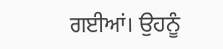ਗਈਆਂ। ਉਹਨੂੰ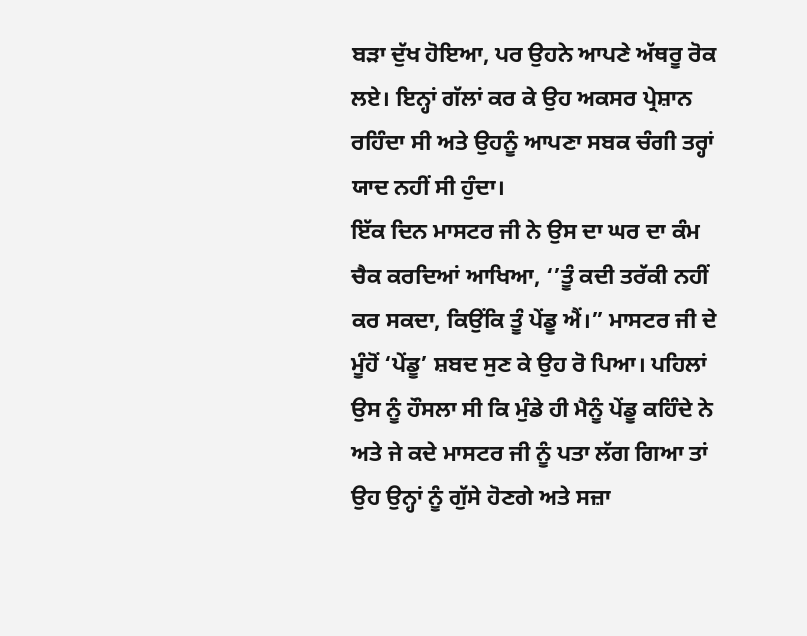ਬੜਾ ਦੁੱਖ ਹੋਇਆ, ਪਰ ਉਹਨੇ ਆਪਣੇ ਅੱਥਰੂ ਰੋਕ ਲਏ। ਇਨ੍ਹਾਂ ਗੱਲਾਂ ਕਰ ਕੇ ਉਹ ਅਕਸਰ ਪ੍ਰੇਸ਼ਾਨ ਰਹਿੰਦਾ ਸੀ ਅਤੇ ਉਹਨੂੰ ਆਪਣਾ ਸਬਕ ਚੰਗੀ ਤਰ੍ਹਾਂ ਯਾਦ ਨਹੀਂ ਸੀ ਹੁੰਦਾ।
ਇੱਕ ਦਿਨ ਮਾਸਟਰ ਜੀ ਨੇ ਉਸ ਦਾ ਘਰ ਦਾ ਕੰਮ ਚੈਕ ਕਰਦਿਆਂ ਆਖਿਆ, ‘’ਤੂੰ ਕਦੀ ਤਰੱਕੀ ਨਹੀਂ ਕਰ ਸਕਦਾ, ਕਿਉਂਕਿ ਤੂੰ ਪੇਂਡੂ ਐਂ।” ਮਾਸਟਰ ਜੀ ਦੇ ਮੂੰਹੋਂ ‘ਪੇਂਡੂ’ ਸ਼ਬਦ ਸੁਣ ਕੇ ਉਹ ਰੋ ਪਿਆ। ਪਹਿਲਾਂ ਉਸ ਨੂੰ ਹੌਸਲਾ ਸੀ ਕਿ ਮੁੰਡੇ ਹੀ ਮੈਨੂੰ ਪੇਂਡੂ ਕਹਿੰਦੇ ਨੇ ਅਤੇ ਜੇ ਕਦੇ ਮਾਸਟਰ ਜੀ ਨੂੰ ਪਤਾ ਲੱਗ ਗਿਆ ਤਾਂ ਉਹ ਉਨ੍ਹਾਂ ਨੂੰ ਗੁੱਸੇ ਹੋਣਗੇ ਅਤੇ ਸਜ਼ਾ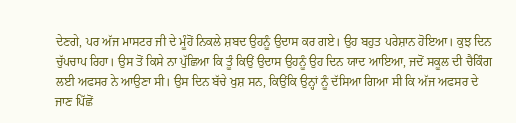ਦੇਣਗੇ, ਪਰ ਅੱਜ ਮਾਸਟਰ ਜੀ ਦੇ ਮੂੰਹੋਂ ਨਿਕਲੇ ਸ਼ਬਦ ਉਹਨੂੰ ਉਦਾਸ ਕਰ ਗਏ। ਉਹ ਬਹੁਤ ਪਰੇਸ਼ਾਨ ਹੋਇਆ। ਕੁਝ ਦਿਨ ਚੁੱਪਚਾਪ ਰਿਹਾ। ਉਸ ਤੋਂ ਕਿਸੇ ਨਾ ਪੁੱਛਿਆ ਕਿ ਤੂੰ ਕਿਉਂ ਉਦਾਸ ਉਹਨੂੰ ਉਹ ਦਿਨ ਯਾਦ ਆਇਆ, ਜਦੋਂ ਸਕੂਲ ਦੀ ਚੈਕਿੰਗ ਲਈ ਅਫਸਰ ਨੇ ਆਉਣਾ ਸੀ। ਉਸ ਦਿਨ ਬੱਚੇ ਖੁਸ਼ ਸਨ, ਕਿਉਂਕਿ ਉਨ੍ਹਾਂ ਨੂੰ ਦੱਸਿਆ ਗਿਆ ਸੀ ਕਿ ਅੱਜ ਅਫਸਰ ਦੇ ਜਾਣ ਪਿੱਛੋਂ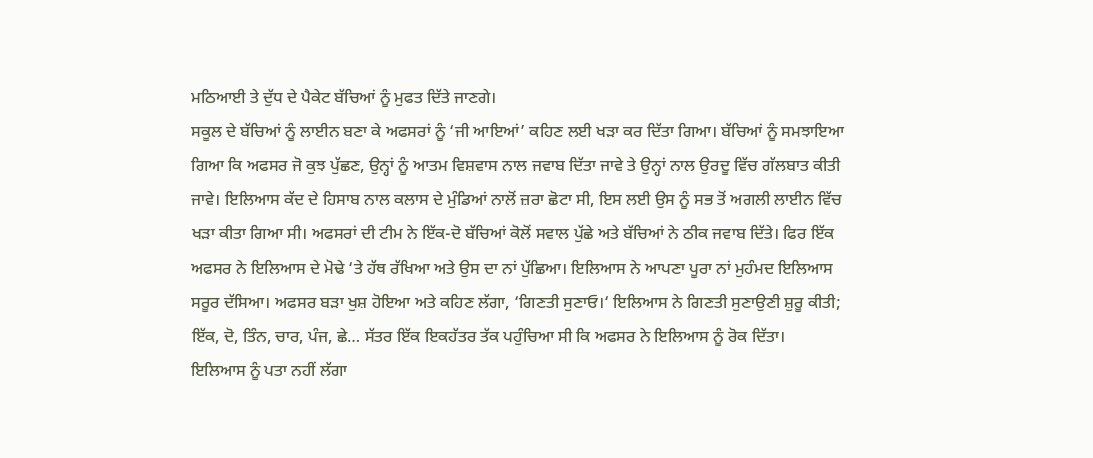ਮਠਿਆਈ ਤੇ ਦੁੱਧ ਦੇ ਪੈਕੇਟ ਬੱਚਿਆਂ ਨੂੰ ਮੁਫਤ ਦਿੱਤੇ ਜਾਣਗੇ।
ਸਕੂਲ ਦੇ ਬੱਚਿਆਂ ਨੂੰ ਲਾਈਨ ਬਣਾ ਕੇ ਅਫਸਰਾਂ ਨੂੰ ‘ਜੀ ਆਇਆਂ’ ਕਹਿਣ ਲਈ ਖੜਾ ਕਰ ਦਿੱਤਾ ਗਿਆ। ਬੱਚਿਆਂ ਨੂੰ ਸਮਝਾਇਆ ਗਿਆ ਕਿ ਅਫਸਰ ਜੋ ਕੁਝ ਪੁੱਛਣ, ਉਨ੍ਹਾਂ ਨੂੰ ਆਤਮ ਵਿਸ਼ਵਾਸ ਨਾਲ ਜਵਾਬ ਦਿੱਤਾ ਜਾਵੇ ਤੇ ਉਨ੍ਹਾਂ ਨਾਲ ਉਰਦੂ ਵਿੱਚ ਗੱਲਬਾਤ ਕੀਤੀ ਜਾਵੇ। ਇਲਿਆਸ ਕੱਦ ਦੇ ਹਿਸਾਬ ਨਾਲ ਕਲਾਸ ਦੇ ਮੁੰਡਿਆਂ ਨਾਲੋਂ ਜ਼ਰਾ ਛੋਟਾ ਸੀ, ਇਸ ਲਈ ਉਸ ਨੂੰ ਸਭ ਤੋਂ ਅਗਲੀ ਲਾਈਨ ਵਿੱਚ ਖੜਾ ਕੀਤਾ ਗਿਆ ਸੀ। ਅਫਸਰਾਂ ਦੀ ਟੀਮ ਨੇ ਇੱਕ-ਦੋ ਬੱਚਿਆਂ ਕੋਲੋਂ ਸਵਾਲ ਪੁੱਛੇ ਅਤੇ ਬੱਚਿਆਂ ਨੇ ਠੀਕ ਜਵਾਬ ਦਿੱਤੇ। ਫਿਰ ਇੱਕ ਅਫਸਰ ਨੇ ਇਲਿਆਸ ਦੇ ਮੋਢੇ ‘ਤੇ ਹੱਥ ਰੱਖਿਆ ਅਤੇ ਉਸ ਦਾ ਨਾਂ ਪੁੱਛਿਆ। ਇਲਿਆਸ ਨੇ ਆਪਣਾ ਪੂਰਾ ਨਾਂ ਮੁਹੰਮਦ ਇਲਿਆਸ ਸਰੂਰ ਦੱਸਿਆ। ਅਫਸਰ ਬੜਾ ਖੁਸ਼ ਹੋਇਆ ਅਤੇ ਕਹਿਣ ਲੱਗਾ, ‘ਗਿਣਤੀ ਸੁਣਾਓ।‘ ਇਲਿਆਸ ਨੇ ਗਿਣਤੀ ਸੁਣਾਉਣੀ ਸ਼ੁਰੂ ਕੀਤੀ; ਇੱਕ, ਦੋ, ਤਿੰਨ, ਚਾਰ, ਪੰਜ, ਛੇ… ਸੱਤਰ ਇੱਕ ਇਕਹੱਤਰ ਤੱਕ ਪਹੁੰਚਿਆ ਸੀ ਕਿ ਅਫਸਰ ਨੇ ਇਲਿਆਸ ਨੂੰ ਰੋਕ ਦਿੱਤਾ।
ਇਲਿਆਸ ਨੂੰ ਪਤਾ ਨਹੀਂ ਲੱਗਾ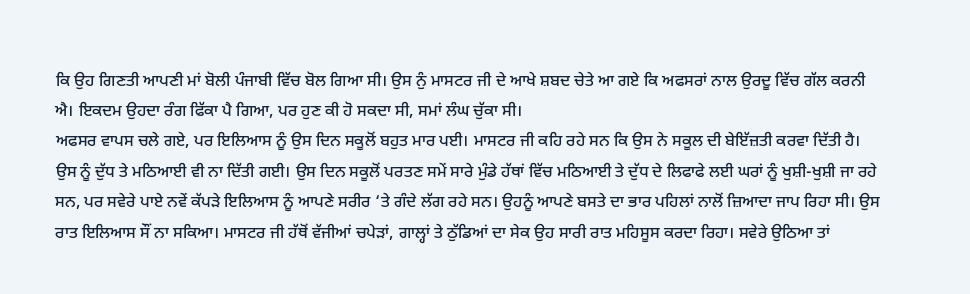ਕਿ ਉਹ ਗਿਣਤੀ ਆਪਣੀ ਮਾਂ ਬੋਲੀ ਪੰਜਾਬੀ ਵਿੱਚ ਬੋਲ ਗਿਆ ਸੀ। ਉਸ ਨੁੰ ਮਾਸਟਰ ਜੀ ਦੇ ਆਖੇ ਸ਼ਬਦ ਚੇਤੇ ਆ ਗਏ ਕਿ ਅਫਸਰਾਂ ਨਾਲ ਉਰਦੂ ਵਿੱਚ ਗੱਲ ਕਰਨੀ ਐ। ਇਕਦਮ ਉਹਦਾ ਰੰਗ ਫਿੱਕਾ ਪੈ ਗਿਆ, ਪਰ ਹੁਣ ਕੀ ਹੋ ਸਕਦਾ ਸੀ, ਸਮਾਂ ਲੰਘ ਚੁੱਕਾ ਸੀ।
ਅਫਸਰ ਵਾਪਸ ਚਲੇ ਗਏ, ਪਰ ਇਲਿਆਸ ਨੂੰ ਉਸ ਦਿਨ ਸਕੂਲੋਂ ਬਹੁਤ ਮਾਰ ਪਈ। ਮਾਸਟਰ ਜੀ ਕਹਿ ਰਹੇ ਸਨ ਕਿ ਉਸ ਨੇ ਸਕੂਲ ਦੀ ਬੇਇੱਜ਼ਤੀ ਕਰਵਾ ਦਿੱਤੀ ਹੈ। ਉਸ ਨੂੰ ਦੁੱਧ ਤੇ ਮਠਿਆਈ ਵੀ ਨਾ ਦਿੱਤੀ ਗਈ। ਉਸ ਦਿਨ ਸਕੂਲੋਂ ਪਰਤਣ ਸਮੇਂ ਸਾਰੇ ਮੁੰਡੇ ਹੱਥਾਂ ਵਿੱਚ ਮਠਿਆਈ ਤੇ ਦੁੱਧ ਦੇ ਲਿਫਾਫੇ ਲਈ ਘਰਾਂ ਨੂੰ ਖੁਸ਼ੀ-ਖੁਸ਼ੀ ਜਾ ਰਹੇ ਸਨ, ਪਰ ਸਵੇਰੇ ਪਾਏ ਨਵੇਂ ਕੱਪੜੇ ਇਲਿਆਸ ਨੂੰ ਆਪਣੇ ਸਰੀਰ ‘ਤੇ ਗੰਦੇ ਲੱਗ ਰਹੇ ਸਨ। ਉਹਨੂੰ ਆਪਣੇ ਬਸਤੇ ਦਾ ਭਾਰ ਪਹਿਲਾਂ ਨਾਲੋਂ ਜ਼ਿਆਦਾ ਜਾਪ ਰਿਹਾ ਸੀ। ਉਸ ਰਾਤ ਇਲਿਆਸ ਸੌਂ ਨਾ ਸਕਿਆ। ਮਾਸਟਰ ਜੀ ਹੱਥੋਂ ਵੱਜੀਆਂ ਚਪੇੜਾਂ, ਗਾਲ੍ਹਾਂ ਤੇ ਠੁੱਡਿਆਂ ਦਾ ਸੇਕ ਉਹ ਸਾਰੀ ਰਾਤ ਮਹਿਸੂਸ ਕਰਦਾ ਰਿਹਾ। ਸਵੇਰੇ ਉਠਿਆ ਤਾਂ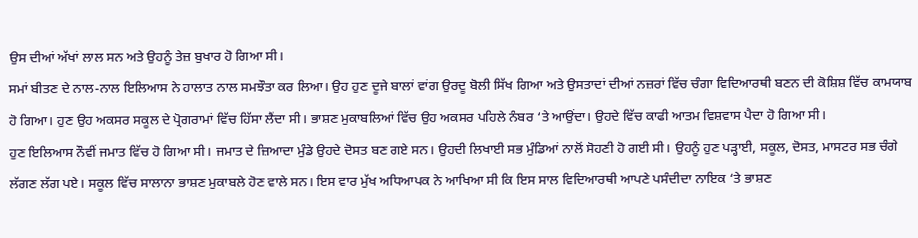ਉਸ ਦੀਆਂ ਅੱਖਾਂ ਲਾਲ ਸਨ ਅਤੇ ਉਹਨੂੰ ਤੇਜ਼ ਬੁਖਾਰ ਹੋ ਗਿਆ ਸੀ।
ਸਮਾਂ ਬੀਤਣ ਦੇ ਨਾਲ-ਨਾਲ ਇਲਿਆਸ ਨੇ ਹਾਲਾਤ ਨਾਲ ਸਮਝੌਤਾ ਕਰ ਲਿਆ। ਉਹ ਹੁਣ ਦੂਜੇ ਬਾਲਾਂ ਵਾਂਗ ਉਰਦੂ ਬੋਲੀ ਸਿੱਖ ਗਿਆ ਅਤੇ ਉਸਤਾਦਾਂ ਦੀਆਂ ਨਜ਼ਰਾਂ ਵਿੱਚ ਚੰਗਾ ਵਿਦਿਆਰਥੀ ਬਣਨ ਦੀ ਕੋਸ਼ਿਸ਼ ਵਿੱਚ ਕਾਮਯਾਬ ਹੋ ਗਿਆ। ਹੁਣ ਉਹ ਅਕਸਰ ਸਕੂਲ ਦੇ ਪ੍ਰੋਗਰਾਮਾਂ ਵਿੱਚ ਹਿੱਸਾ ਲੈਂਦਾ ਸੀ। ਭਾਸ਼ਣ ਮੁਕਾਬਲਿਆਂ ਵਿੱਚ ਉਹ ਅਕਸਰ ਪਹਿਲੇ ਨੰਬਰ ‘ਤੇ ਆਉਂਦਾ। ਉਹਦੇ ਵਿੱਚ ਕਾਫੀ ਆਤਮ ਵਿਸ਼ਵਾਸ ਪੈਦਾ ਹੋ ਗਿਆ ਸੀ।
ਹੁਣ ਇਲਿਆਸ ਨੌਵੀਂ ਜਮਾਤ ਵਿੱਚ ਹੋ ਗਿਆ ਸੀ। ਜਮਾਤ ਦੇ ਜ਼ਿਆਦਾ ਮੁੰਡੇ ਉਹਦੇ ਦੋਸਤ ਬਣ ਗਏ ਸਨ। ਉਹਦੀ ਲਿਖਾਈ ਸਭ ਮੁੰਡਿਆਂ ਨਾਲੋਂ ਸੋਹਣੀ ਹੋ ਗਈ ਸੀ। ਉਹਨੂੰ ਹੁਣ ਪੜ੍ਹਾਈ, ਸਕੂਲ, ਦੋਸਤ, ਮਾਸਟਰ ਸਭ ਚੰਗੇ ਲੱਗਣ ਲੱਗ ਪਏ। ਸਕੂਲ ਵਿੱਚ ਸਾਲਾਨਾ ਭਾਸ਼ਣ ਮੁਕਾਬਲੇ ਹੋਣ ਵਾਲੇ ਸਨ। ਇਸ ਵਾਰ ਮੁੱਖ ਅਧਿਆਪਕ ਨੇ ਆਖਿਆ ਸੀ ਕਿ ਇਸ ਸਾਲ ਵਿਦਿਆਰਥੀ ਆਪਣੇ ਪਸੰਦੀਦਾ ਨਾਇਕ ‘ਤੇ ਭਾਸ਼ਣ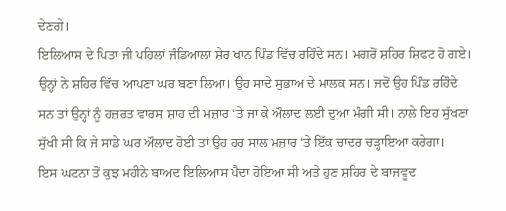ਦੇਣਗੇ।
ਇਲਿਆਸ ਦੇ ਪਿਤਾ ਜੀ ਪਹਿਲਾਂ ਜੰਡਿਆਲਾ ਸ਼ੇਰ ਖਾਨ ਪਿੰਡ ਵਿੱਚ ਰਹਿੰਦੇ ਸਨ। ਮਗਰੋਂ ਸ਼ਹਿਰ ਸ਼ਿਫਟ ਹੋ ਗਏ। ਉਨ੍ਹਾਂ ਨੇ ਸ਼ਹਿਰ ਵਿੱਚ ਆਪਣਾ ਘਰ ਬਣਾ ਲਿਆ। ਉਹ ਸਾਦੇ ਸੁਭਾਅ ਦੇ ਮਾਲਕ ਸਨ। ਜਦੋਂ ਉਹ ਪਿੰਡ ਰਹਿੰਦੇ ਸਨ ਤਾਂ ਉਨ੍ਹਾਂ ਨੂੰ ਹਜ਼ਰਤ ਵਾਰਸ ਸ਼ਾਹ ਦੀ ਮਜ਼ਾਰ ‘ਤੇ ਜਾ ਕੇ ਔਲਾਦ ਲਈ ਦੁਆ ਮੰਗੀ ਸੀ। ਨਾਲੇ ਇਹ ਸੁੱਖਣਾ ਸੁੱਖੀ ਸੀ ਕਿ ਜੇ ਸਾਡੇ ਘਰ ਔਲਾਦ ਹੋਈ ਤਾਂ ਉਹ ਹਰ ਸਾਲ ਮਜ਼ਾਰ ‘ਤੇ ਇੱਕ ਚਾਦਰ ਚੜ੍ਹਾਇਆ ਕਰੇਗਾ।
ਇਸ ਘਟਨਾ ਤੋਂ ਕੁਝ ਮਹੀਨੇ ਬਾਅਦ ਇਲਿਆਸ ਪੈਦਾ ਹੋਇਆ ਸੀ ਅਤੇ ਹੁਣ ਸ਼ਹਿਰ ਦੇ ਬਾਜਵੂਦ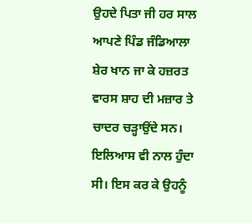ਉਹਦੇ ਪਿਤਾ ਜੀ ਹਰ ਸਾਲ ਆਪਣੇ ਪਿੰਡ ਜੰਡਿਆਲਾ ਸ਼ੇਰ ਖਾਨ ਜਾ ਕੇ ਹਜ਼ਰਤ ਵਾਰਸ ਸ਼ਾਹ ਦੀ ਮਜ਼ਾਰ ਤੇ ਚਾਦਰ ਚੜ੍ਹਾਉਂਦੇ ਸਨ। ਇਲਿਆਸ ਵੀ ਨਾਲ ਹੁੰਦਾ ਸੀ। ਇਸ ਕਰ ਕੇ ਉਹਨੂੰ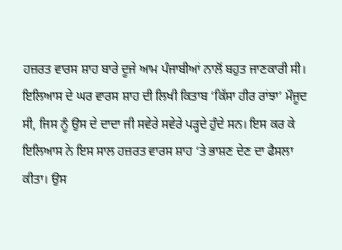ਹਜ਼ਰਤ ਵਾਰਸ ਸ਼ਾਹ ਬਾਰੇ ਦੂਜੇ ਆਮ ਪੰਜਾਬੀਆਂ ਨਾਲੋਂ ਬਹੁਤ ਜਾਣਕਾਰੀ ਸੀ। ਇਲਿਆਸ ਦੇ ਘਰ ਵਾਰਸ ਸ਼ਾਹ ਦੀ ਲਿਖੀ ਕਿਤਾਬ ‘ਕਿੱਸਾ ਹੀਰ ਰਾਂਝਾ’ ਮੌਜੂਦ ਸੀ, ਜਿਸ ਨੂੰ ਉਸ ਦੇ ਦਾਦਾ ਜੀ ਸਵੇਰੇ ਸਵੇਰੇ ਪੜ੍ਹਦੇ ਹੁੰਦੇ ਸਨ। ਇਸ ਕਰ ਕੇ ਇਲਿਆਸ ਨੇ ਇਸ ਸਾਲ ਹਜ਼ਰਤ ਵਾਰਸ ਸ਼ਾਹ ‘ਤੇ ਭਾਸ਼ਣ ਦੇਣ ਦਾ ਫੈਸਲਾ ਕੀਤਾ। ਉਸ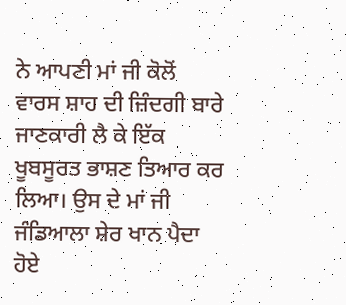ਨੇ ਆਪਣੀ ਮਾਂ ਜੀ ਕੋਲੋਂ ਵਾਰਸ ਸ਼ਾਹ ਦੀ ਜ਼ਿੰਦਗੀ ਬਾਰੇ ਜਾਣਕਾਰੀ ਲੈ ਕੇ ਇੱਕ ਖੂਬਸੂਰਤ ਭਾਸ਼ਣ ਤਿਆਰ ਕਰ ਲਿਆ। ਉਸ ਦੇ ਮਾਂ ਜੀ ਜੰਡਿਆਲਾ ਸ਼ੇਰ ਖਾਨ ਪੈਦਾ ਹੋਏ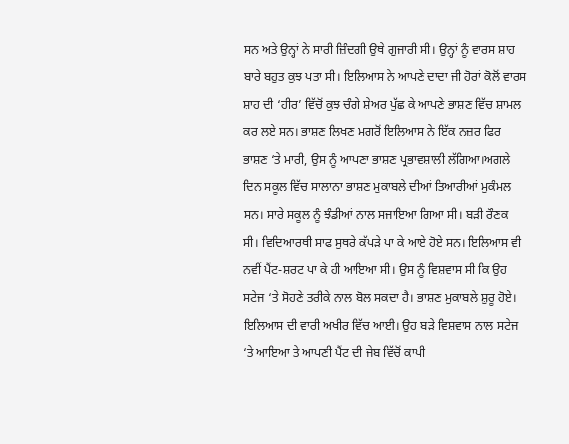ਸਨ ਅਤੇ ਉਨ੍ਹਾਂ ਨੇ ਸਾਰੀ ਜ਼ਿੰਦਗੀ ਉਥੇ ਗੁਜਾਰੀ ਸੀ। ਉਨ੍ਹਾਂ ਨੂੰ ਵਾਰਸ ਸ਼ਾਹ ਬਾਰੇ ਬਹੁਤ ਕੁਝ ਪਤਾ ਸੀ। ਇਲਿਆਸ ਨੇ ਆਪਣੇ ਦਾਦਾ ਜੀ ਹੋਰਾਂ ਕੋਲੋਂ ਵਾਰਸ ਸ਼ਾਹ ਦੀ ‘ਹੀਰ’ ਵਿੱਚੋਂ ਕੁਝ ਚੰਗੇ ਸ਼ੇਅਰ ਪੁੱਛ ਕੇ ਆਪਣੇ ਭਾਸ਼ਣ ਵਿੱਚ ਸ਼ਾਮਲ ਕਰ ਲਏ ਸਨ। ਭਾਸ਼ਣ ਲਿਖਣ ਮਗਰੋਂ ਇਲਿਆਸ ਨੇ ਇੱਕ ਨਜ਼ਰ ਫਿਰ ਭਾਸ਼ਣ ‘ਤੇ ਮਾਰੀ, ਉਸ ਨੂੰ ਆਪਣਾ ਭਾਸ਼ਣ ਪ੍ਰਭਾਵਸ਼ਾਲੀ ਲੱਗਿਆ।ਅਗਲੇ ਦਿਨ ਸਕੂਲ ਵਿੱਚ ਸਾਲਾਨਾ ਭਾਸ਼ਣ ਮੁਕਾਬਲੇ ਦੀਆਂ ਤਿਆਰੀਆਂ ਮੁਕੰਮਲ ਸਨ। ਸਾਰੇ ਸਕੂਲ ਨੂੰ ਝੰਡੀਆਂ ਨਾਲ ਸਜਾਇਆ ਗਿਆ ਸੀ। ਬੜੀ ਰੌਣਕ ਸੀ। ਵਿਦਿਆਰਥੀ ਸਾਫ ਸੁਥਰੇ ਕੱਪੜੇ ਪਾ ਕੇ ਆਏ ਹੋਏ ਸਨ। ਇਲਿਆਸ ਵੀ ਨਵੀਂ ਪੈਂਟ-ਸ਼ਰਟ ਪਾ ਕੇ ਹੀ ਆਇਆ ਸੀ। ਉਸ ਨੂੰ ਵਿਸ਼ਵਾਸ ਸੀ ਕਿ ਉਹ ਸਟੇਜ ‘ਤੇ ਸੋਹਣੇ ਤਰੀਕੇ ਨਾਲ ਬੋਲ ਸਕਦਾ ਹੈ। ਭਾਸ਼ਣ ਮੁਕਾਬਲੇ ਸ਼ੁਰੂ ਹੋਏ। ਇਲਿਆਸ ਦੀ ਵਾਰੀ ਅਖੀਰ ਵਿੱਚ ਆਈ। ਉਹ ਬੜੇ ਵਿਸ਼ਵਾਸ ਨਾਲ ਸਟੇਜ ‘ਤੇ ਆਇਆ ਤੇ ਆਪਣੀ ਪੈਂਟ ਦੀ ਜੇਬ ਵਿੱਚੋਂ ਕਾਪੀ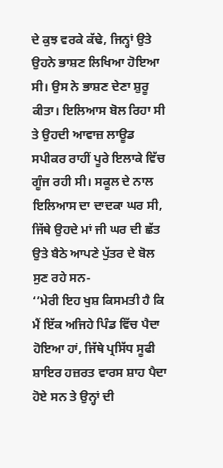ਦੇ ਕੁਝ ਵਰਕੇ ਕੱਢੇ, ਜਿਨ੍ਹਾਂ ਉਤੇ ਉਹਨੇ ਭਾਸ਼ਣ ਲਿਖਿਆ ਹੋਇਆ ਸੀ। ਉਸ ਨੇ ਭਾਸ਼ਣ ਦੇਣਾ ਸ਼ੁਰੂ ਕੀਤਾ। ਇਲਿਆਸ ਬੋਲ ਰਿਹਾ ਸੀ ਤੇ ਉਹਦੀ ਆਵਾਜ਼ ਲਾਊਡ ਸਪੀਕਰ ਰਾਹੀਂ ਪੂਰੇ ਇਲਾਕੇ ਵਿੱਚ ਗੂੰਜ ਰਹੀ ਸੀ। ਸਕੂਲ ਦੇ ਨਾਲ ਇਲਿਆਸ ਦਾ ਦਾਦਕਾ ਘਰ ਸੀ, ਜਿੱਥੇ ਉਹਦੇ ਮਾਂ ਜੀ ਘਰ ਦੀ ਛੱਤ ਉਤੇ ਬੈਠੇ ਆਪਣੇ ਪੁੱਤਰ ਦੇ ਬੋਲ ਸੁਣ ਰਹੇ ਸਨ-
‘’ਮੇਰੀ ਇਹ ਖੁਸ਼ ਕਿਸਮਤੀ ਹੈ ਕਿ ਮੈਂ ਇੱਕ ਅਜਿਹੇ ਪਿੰਡ ਵਿੱਚ ਪੈਦਾ ਹੋਇਆ ਹਾਂ, ਜਿੱਥੇ ਪ੍ਰਸਿੱਧ ਸੂਫੀ ਸ਼ਾਇਰ ਹਜ਼ਰਤ ਵਾਰਸ ਸ਼ਾਹ ਪੈਦਾ ਹੋਏ ਸਨ ਤੇ ਉਨ੍ਹਾਂ ਦੀ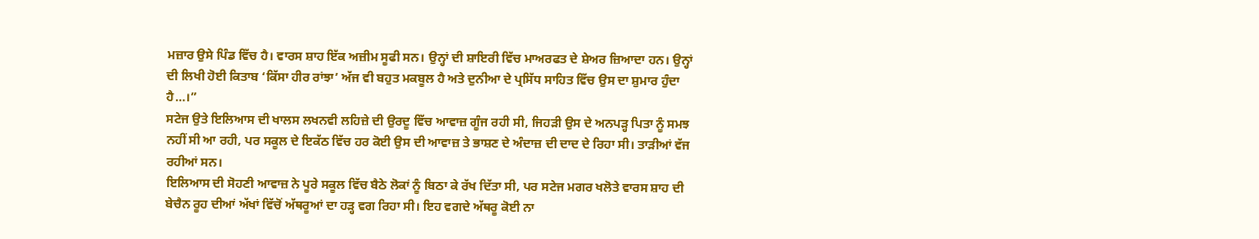ਮਜ਼ਾਰ ਉਸੇ ਪਿੰਡ ਵਿੱਚ ਹੈ। ਵਾਰਸ ਸ਼ਾਹ ਇੱਕ ਅਜ਼ੀਮ ਸੂਫੀ ਸਨ। ਉਨ੍ਹਾਂ ਦੀ ਸ਼ਾਇਰੀ ਵਿੱਚ ਮਾਅਰਫਤ ਦੇ ਸ਼ੇਅਰ ਜ਼ਿਆਦਾ ਹਨ। ਉਨ੍ਹਾਂ ਦੀ ਲਿਖੀ ਹੋਈ ਕਿਤਾਬ ‘ਕਿੱਸਾ ਹੀਰ ਰਾਂਝਾ’ ਅੱਜ ਵੀ ਬਹੁਤ ਮਕਬੂਲ ਹੈ ਅਤੇ ਦੁਨੀਆ ਦੇ ਪ੍ਰਸਿੱਧ ਸਾਹਿਤ ਵਿੱਚ ਉਸ ਦਾ ਸ਼ੁਮਾਰ ਹੁੰਦਾ ਹੈ…।”
ਸਟੇਜ ਉਤੇ ਇਲਿਆਸ ਦੀ ਖਾਲਸ ਲਖਨਵੀ ਲਹਿਜ਼ੇ ਦੀ ਉਰਦੂ ਵਿੱਚ ਆਵਾਜ਼ ਗੂੰਜ ਰਹੀ ਸੀ, ਜਿਹੜੀ ਉਸ ਦੇ ਅਨਪੜ੍ਹ ਪਿਤਾ ਨੂੰ ਸਮਝ ਨਹੀਂ ਸੀ ਆ ਰਹੀ, ਪਰ ਸਕੂਲ ਦੇ ਇਕੱਠ ਵਿੱਚ ਹਰ ਕੋਈ ਉਸ ਦੀ ਆਵਾਜ਼ ਤੇ ਭਾਸ਼ਣ ਦੇ ਅੰਦਾਜ਼ ਦੀ ਦਾਦ ਦੇ ਰਿਹਾ ਸੀ। ਤਾੜੀਆਂ ਵੱਜ ਰਹੀਆਂ ਸਨ।
ਇਲਿਆਸ ਦੀ ਸੋਹਣੀ ਆਵਾਜ਼ ਨੇ ਪੂਰੇ ਸਕੂਲ ਵਿੱਚ ਬੈਠੇ ਲੋਕਾਂ ਨੂੰ ਬਿਠਾ ਕੇ ਰੱਖ ਦਿੱਤਾ ਸੀ, ਪਰ ਸਟੇਜ ਮਗਰ ਖਲੋਤੇ ਵਾਰਸ ਸ਼ਾਹ ਦੀ ਬੇਚੈਨ ਰੂਹ ਦੀਆਂ ਅੱਖਾਂ ਵਿੱਚੋਂ ਅੱਥਰੂਆਂ ਦਾ ਹੜ੍ਹ ਵਗ ਰਿਹਾ ਸੀ। ਇਹ ਵਗਦੇ ਅੱਥਰੂ ਕੋਈ ਨਾ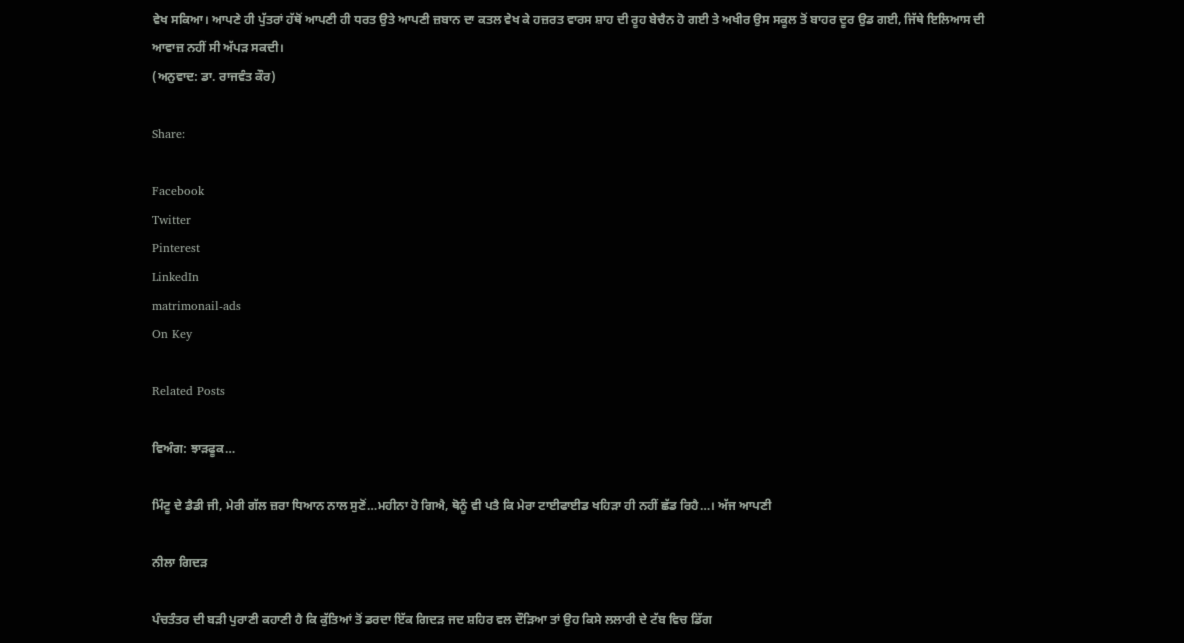ਵੇਖ ਸਕਿਆ। ਆਪਣੇ ਹੀ ਪੁੱਤਰਾਂ ਹੱਥੋਂ ਆਪਣੀ ਹੀ ਧਰਤ ਉਤੇ ਆਪਣੀ ਜ਼ਬਾਨ ਦਾ ਕਤਲ ਵੇਖ ਕੇ ਹਜ਼ਰਤ ਵਾਰਸ ਸ਼ਾਹ ਦੀ ਰੂਹ ਬੇਚੈਨ ਹੋ ਗਈ ਤੇ ਅਖੀਰ ਉਸ ਸਕੂਲ ਤੋਂ ਬਾਹਰ ਦੂਰ ਉਡ ਗਈ, ਜਿੱਥੇ ਇਲਿਆਸ ਦੀ ਆਵਾਜ਼ ਨਹੀਂ ਸੀ ਅੱਪੜ ਸਕਦੀ।
(ਅਨੁਵਾਦ: ਡਾ. ਰਾਜਵੰਤ ਕੌਰ)

Share:

Facebook
Twitter
Pinterest
LinkedIn
matrimonail-ads
On Key

Related Posts

ਵਿਅੰਗ: ਝਾੜਫੂਕ…

ਮਿੰਟੂ ਦੇ ਡੈਡੀ ਜੀ, ਮੇਰੀ ਗੱਲ ਜ਼ਰਾ ਧਿਆਨ ਨਾਲ ਸੁਣੋਂ…ਮਹੀਨਾ ਹੋ ਗਿਐ, ਥੋਨੂੰ ਵੀ ਪਤੈ ਕਿ ਮੇਰਾ ਟਾਈਫਾਈਡ ਖਹਿੜਾ ਹੀ ਨਹੀਂ ਛੱਡ ਰਿਹੈ…। ਅੱਜ ਆਪਣੀ

ਨੀਲਾ ਗਿਦੜ

ਪੰਚਤੰਤਰ ਦੀ ਬੜੀ ਪੁਰਾਣੀ ਕਹਾਣੀ ਹੈ ਕਿ ਕੁੱਤਿਆਂ ਤੋਂ ਡਰਦਾ ਇੱਕ ਗਿਦੜ ਜਦ ਸ਼ਹਿਰ ਵਲ ਦੌੜਿਆ ਤਾਂ ਉਹ ਕਿਸੇ ਲਲਾਰੀ ਦੇ ਟੱਬ ਵਿਚ ਡਿੱਗ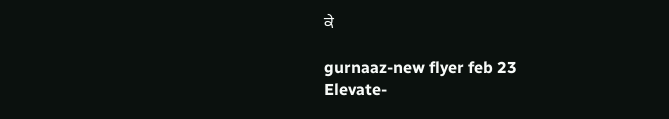ਕੇ

gurnaaz-new flyer feb 23
Elevate-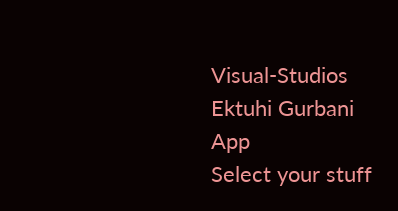Visual-Studios
Ektuhi Gurbani App
Select your stuff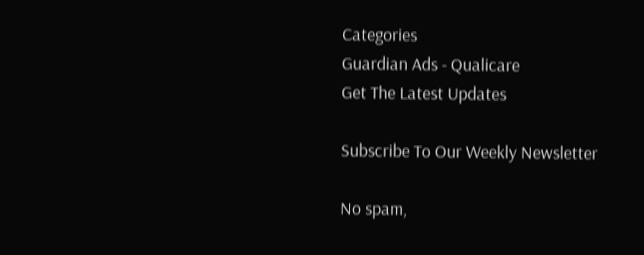Categories
Guardian Ads - Qualicare
Get The Latest Updates

Subscribe To Our Weekly Newsletter

No spam,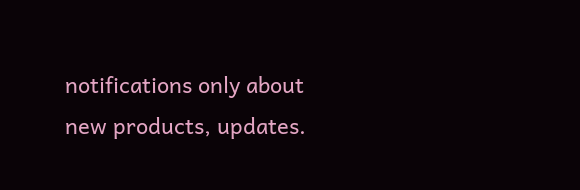notifications only about new products, updates.